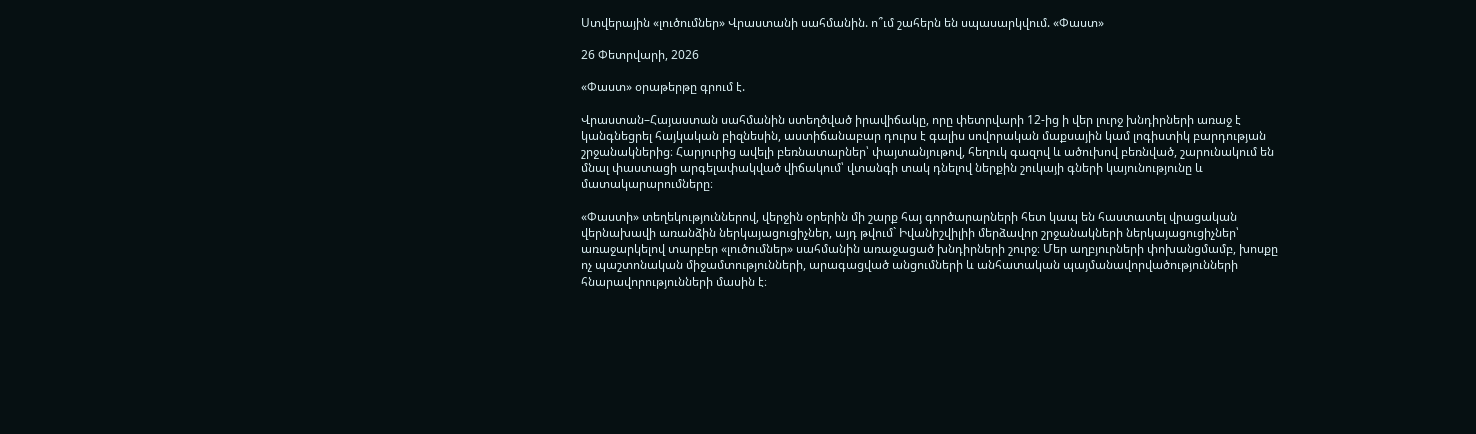Ստվերային «լուծումներ» Վրաստանի սահմանին. ո՞ւմ շահերն են սպասարկվում. «Փաստ»

26 Փետրվարի, 2026

«Փաստ» օրաթերթը գրում է.

Վրաստան–Հայաստան սահմանին ստեղծված իրավիճակը, որը փետրվարի 12-ից ի վեր լուրջ խնդիրների առաջ է կանգնեցրել հայկական բիզնեսին, աստիճանաբար դուրս է գալիս սովորական մաքսային կամ լոգիստիկ բարդության շրջանակներից։ Հարյուրից ավելի բեռնատարներ՝ փայտանյութով, հեղուկ գազով և ածուխով բեռնված, շարունակում են մնալ փաստացի արգելափակված վիճակում՝ վտանգի տակ դնելով ներքին շուկայի գների կայունությունը և մատակարարումները։

«Փաստի» տեղեկություններով, վերջին օրերին մի շարք հայ գործարարների հետ կապ են հաստատել վրացական վերնախավի առանձին ներկայացուցիչներ, այդ թվում` Իվանիշվիլիի մերձավոր շրջանակների ներկայացուցիչներ՝ առաջարկելով տարբեր «լուծումներ» սահմանին առաջացած խնդիրների շուրջ։ Մեր աղբյուրների փոխանցմամբ, խոսքը ոչ պաշտոնական միջամտությունների, արագացված անցումների և անհատական պայմանավորվածությունների հնարավորությունների մասին է։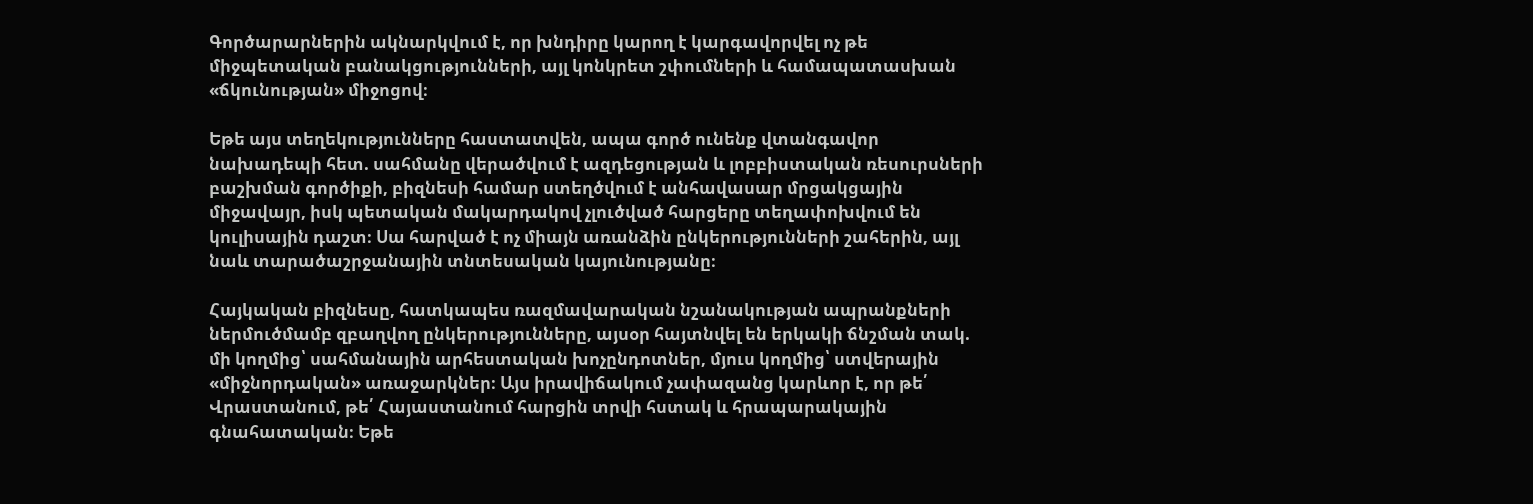Գործարարներին ակնարկվում է, որ խնդիրը կարող է կարգավորվել ոչ թե միջպետական բանակցությունների, այլ կոնկրետ շփումների և համապատասխան «ճկունության» միջոցով։

Եթե այս տեղեկությունները հաստատվեն, ապա գործ ունենք վտանգավոր նախադեպի հետ. սահմանը վերածվում է ազդեցության և լոբբիստական ռեսուրսների բաշխման գործիքի, բիզնեսի համար ստեղծվում է անհավասար մրցակցային միջավայր, իսկ պետական մակարդակով չլուծված հարցերը տեղափոխվում են կուլիսային դաշտ։ Սա հարված է ոչ միայն առանձին ընկերությունների շահերին, այլ նաև տարածաշրջանային տնտեսական կայունությանը։

Հայկական բիզնեսը, հատկապես ռազմավարական նշանակության ապրանքների ներմուծմամբ զբաղվող ընկերությունները, այսօր հայտնվել են երկակի ճնշման տակ. մի կողմից՝ սահմանային արհեստական խոչընդոտներ, մյուս կողմից՝ ստվերային «միջնորդական» առաջարկներ։ Այս իրավիճակում չափազանց կարևոր է, որ թե՛ Վրաստանում, թե՛ Հայաստանում հարցին տրվի հստակ և հրապարակային գնահատական։ Եթե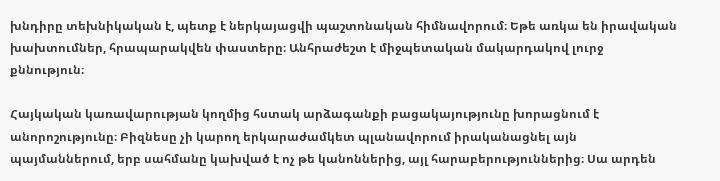խնդիրը տեխնիկական է, պետք է ներկայացվի պաշտոնական հիմնավորում։ Եթե առկա են իրավական խախտումներ, հրապարակվեն փաստերը։ Անհրաժեշտ է միջպետական մակարդակով լուրջ քննություն։

Հայկական կառավարության կողմից հստակ արձագանքի բացակայությունը խորացնում է անորոշությունը։ Բիզնեսը չի կարող երկարաժամկետ պլանավորում իրականացնել այն պայմաններում, երբ սահմանը կախված է ոչ թե կանոններից, այլ հարաբերություններից։ Սա արդեն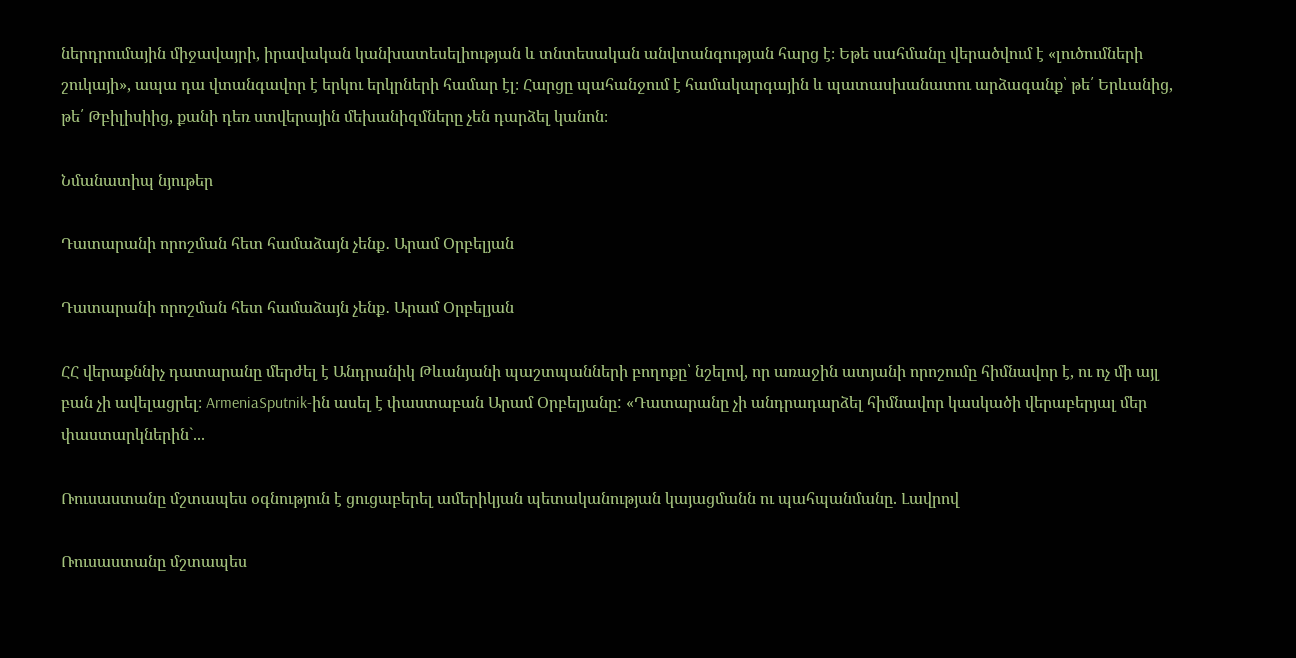ներդրումային միջավայրի, իրավական կանխատեսելիության և տնտեսական անվտանգության հարց է։ Եթե սահմանը վերածվում է «լուծումների շուկայի», ապա դա վտանգավոր է երկու երկրների համար էլ։ Հարցը պահանջում է համակարգային և պատասխանատու արձագանք՝ թե՛ Երևանից, թե՛ Թբիլիսիից, քանի դեռ ստվերային մեխանիզմները չեն դարձել կանոն։

Նմանատիպ նյութեր

Դատարանի որոշման հետ համաձայն չենք․ Արամ Օրբելյան

Դատարանի որոշման հետ համաձայն չենք․ Արամ Օրբելյան

ՀՀ վերաքննիչ դատարանը մերժել է Անդրանիկ Թևանյանի պաշտպանների բողոքը՝ նշելով, որ առաջին ատյանի որոշումը հիմնավոր է, ու ոչ մի այլ բան չի ավելացրել։ ArmeniaSputnik-ին ասել է փաստաբան Արամ Օրբելյանը: «Դատարանը չի անդրադարձել հիմնավոր կասկածի վերաբերյալ մեր փաստարկներին`...

Ռուսաստանը մշտապես օգնություն է ցուցաբերել ամերիկյան պետականության կայացմանն ու պահպանմանը. Լավրով

Ռուսաստանը մշտապես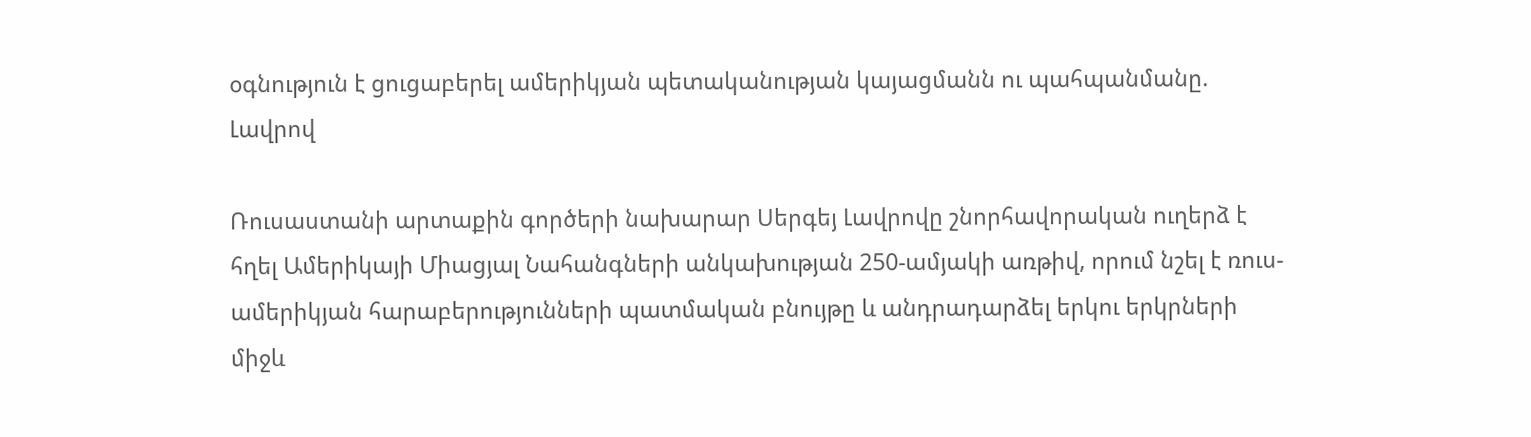օգնություն է ցուցաբերել ամերիկյան պետականության կայացմանն ու պահպանմանը. Լավրով

Ռուսաստանի արտաքին գործերի նախարար Սերգեյ Լավրովը շնորհավորական ուղերձ է հղել Ամերիկայի Միացյալ Նահանգների անկախության 250-ամյակի առթիվ, որում նշել է ռուս-ամերիկյան հարաբերությունների պատմական բնույթը և անդրադարձել երկու երկրների միջև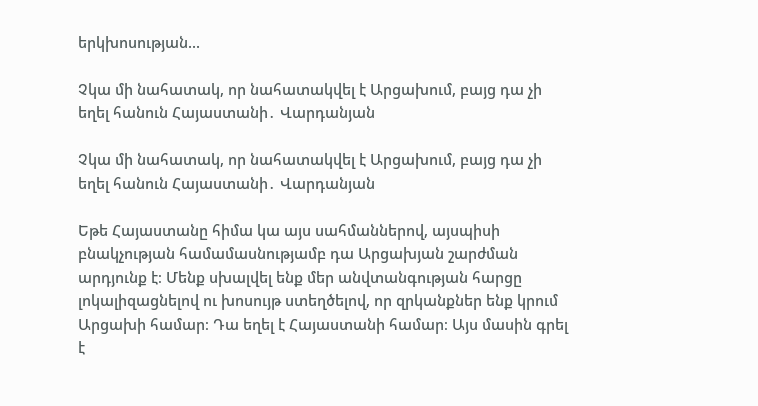երկխոսության...

Չկա մի նահատակ, որ նահատակվել է Արցախում, բայց դա չի եղել հանուն Հայաստանի․ Վարդանյան

Չկա մի նահատակ, որ նահատակվել է Արցախում, բայց դա չի եղել հանուն Հայաստանի․ Վարդանյան

Եթե Հայաստանը հիմա կա այս սահմաններով, այսպիսի բնակչության համամասնությամբ դա Արցախյան շարժման արդյունք է։ Մենք սխալվել ենք մեր անվտանգության հարցը լոկալիզացնելով ու խոսույթ ստեղծելով, որ զրկանքներ ենք կրում Արցախի համար։ Դա եղել է Հայաստանի համար։ Այս մասին գրել է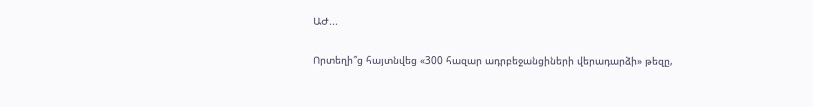ԱԺ...

Որտեղի՞ց հայտնվեց «300 հազար ադրբեջանցիների վերադարձի» թեզը,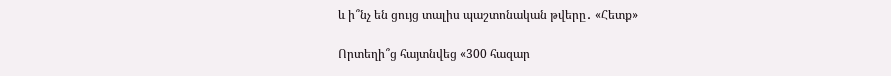և ի՞նչ են ցույց տալիս պաշտոնական թվերը․ «Հետք»

Որտեղի՞ց հայտնվեց «300 հազար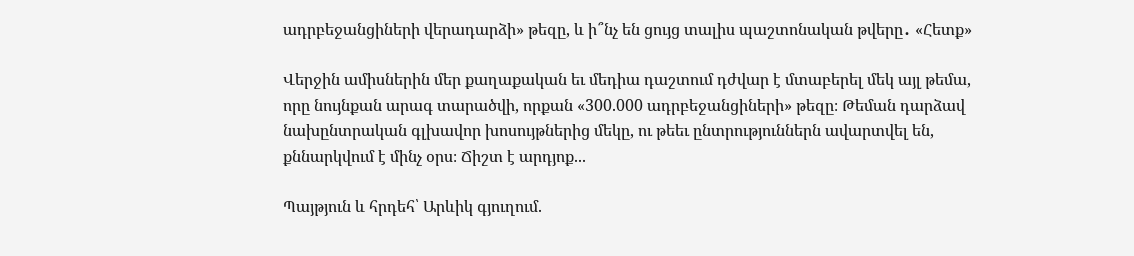ադրբեջանցիների վերադարձի» թեզը, և ի՞նչ են ցույց տալիս պաշտոնական թվերը․ «Հետք»

Վերջին ամիսներին մեր քաղաքական եւ մեդիա դաշտում դժվար է մտաբերել մեկ այլ թեմա, որը նույնքան արագ տարածվի, որքան «300.000 ադրբեջանցիների» թեզը։ Թեման դարձավ նախընտրական գլխավոր խոսույթներից մեկը, ու թեեւ ընտրություններն ավարտվել են, քննարկվում է մինչ օրս։ Ճիշտ է արդյոք...

Պայթյուն և հրդեհ՝ Արևիկ գյուղում.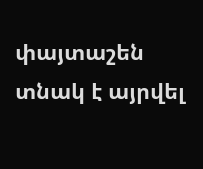փայտաշեն տնակ է այրվել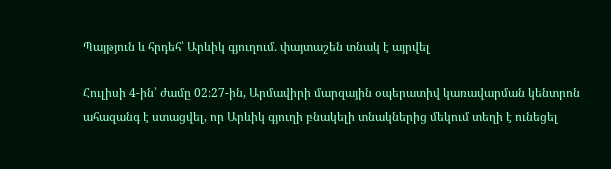Պայթյուն և հրդեհ՝ Արևիկ գյուղում. փայտաշեն տնակ է այրվել

Հուլիսի 4-ին՝ ժամը 02։27-ին, Արմավիրի մարզային օպերատիվ կառավարման կենտրոն ահազանգ է ստացվել, որ Արևիկ գյուղի բնակելի տնակներից մեկում տեղի է ունեցել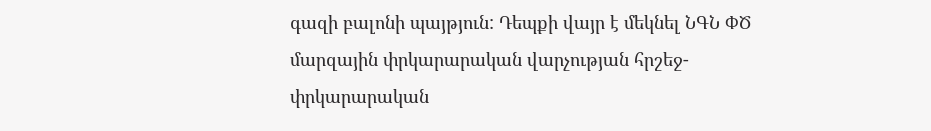գազի բալոնի պայթյուն: Դեպքի վայր է մեկնել ՆԳՆ ՓԾ մարզային փրկարարական վարչության հրշեջ-փրկարարական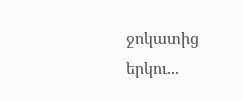ջոկատից երկու...